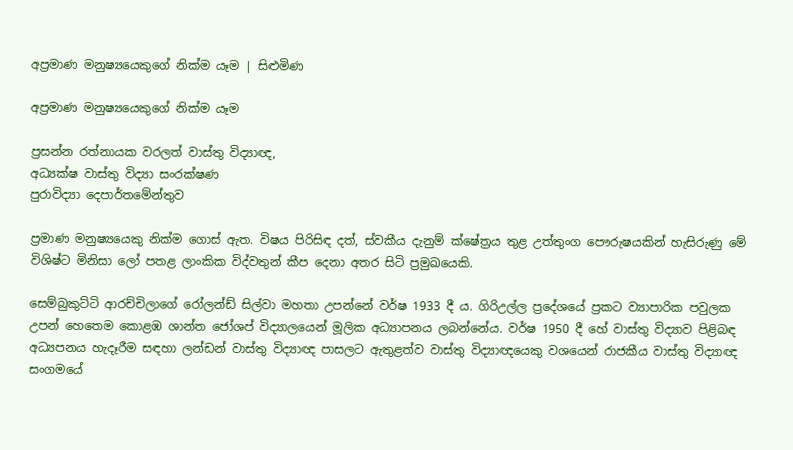අප්‍රමාණ මනුෂ්‍යයෙකුගේ නික්ම යෑම | සිළුමිණ

අප්‍රමාණ මනුෂ්‍යයෙකුගේ නික්ම යෑම

ප්‍රසන්න රත්නායක වරලත් වාස්තු විද්‍යාඥ,
අධ්‍යක්ෂ වාස්තු විද්‍යා සංරක්ෂණ
පුරාවිද්‍යා දෙපාර්තමේන්තුව

ප්‍රමාණ මනුෂ්‍යයෙකු නික්ම ගොස් ඇත. විෂය පිරිසිඳ දත්, ස්වකීය දැනුම් ක්ෂේත්‍රය තුළ උත්තුංග පෞරුෂයකින් හැසිරුණු මේ විශිෂ්ට මිනිසා ලෝ පතළ ලාංකික විද්වතුන් කීප දෙනා අතර සිටි ප්‍රමුඛයෙකි.

සෙම්බුකුට්ටි ආරච්චිලාගේ රෝලන්ඩ් සිල්වා මහතා උපන්නේ වර්ෂ 1933 දී ය. ගිරිඋල්ල ප්‍රදේශයේ ප්‍ර‍කට ව්‍යාපාරික පවුලක උපන් හෙතෙම කොළඹ ශාන්ත ජෝශප් විද්‍යාලයෙන් මූලික අධ්‍යාපනය ලබන්නේය. වර්ෂ 1950 දී හේ වාස්තු විද්‍යාව පිළිබඳ අධ්‍යපනය හැදෑරීම සඳහා ලන්ඩන් වාස්තු විද්‍යාඥ පාසලට ඇතුළත්ව වාස්තු විද්‍යාඥයෙකු වශයෙන් රාජකීය වාස්තු විද්‍යාඥ සංගමයේ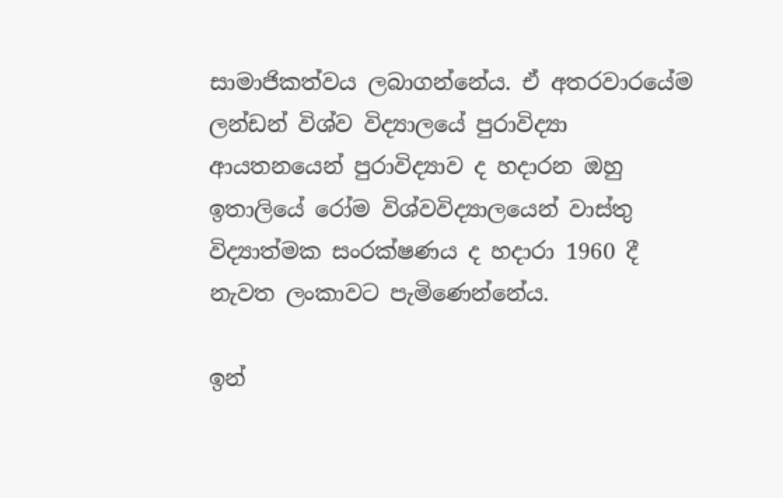සාමාජිකත්වය ලබාගන්නේය. ඒ අතරවාරයේම ලන්ඩන් විශ්ව විද්‍යාලයේ පුරාවිද්‍යා ආයතනයෙන් පුරාවිද්‍යාව ද හදාරන ඔහු ඉතාලියේ රෝම විශ්වවිද්‍යාලයෙන් වාස්තු විද්‍යාත්මක සංරක්ෂණය ද හදාරා 1960 දී නැවත ලංකාවට පැමිණෙන්නේය.

ඉන්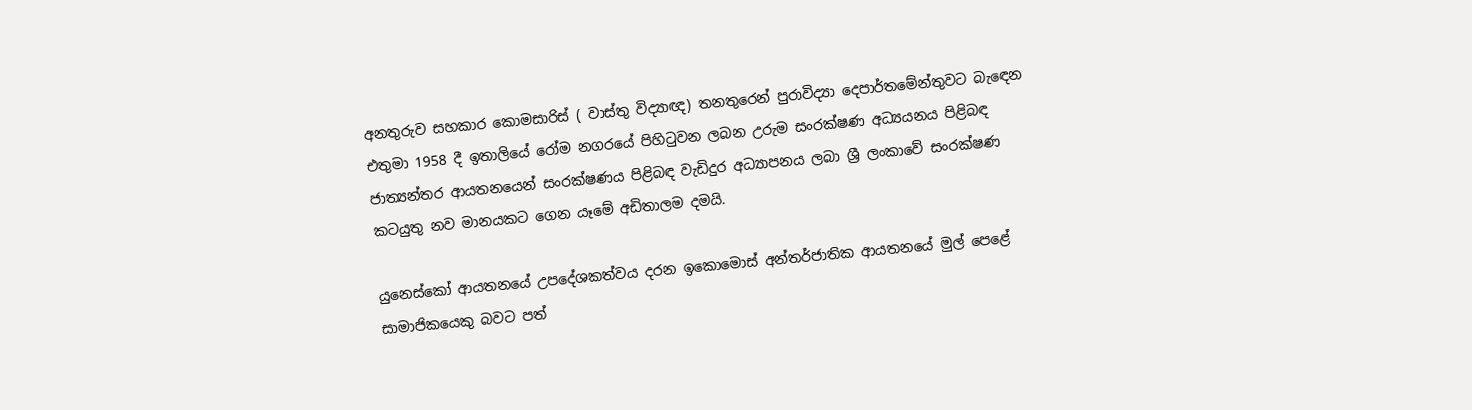අනතුරුව සහකාර කොමසාරිස් ( වාස්තු විද්‍යාඥ) තනතුරෙන් පුරාවිද්‍යා දෙපාර්තමේන්තුවට බැඳෙන එතුමා 1958 දී ඉතාලියේ රෝම නගරයේ පිහිටුවන ලබන උරුම සංරක්ෂණ අධ්‍යයනය පිළිබඳ ජාත්‍යන්තර ආයතනයෙන් සංරක්ෂණය පිළිබඳ වැඩිදුර අධ්‍යාපනය ලබා ශ්‍රී ලංකාවේ සංරක්ෂණ කටයුතු නව මානයකට ගෙන යෑමේ අඩිතාලම දමයි.

යුනෙස්කෝ ආයතනයේ උපදේශකත්වය දරන ඉකොමොස් අන්තර්ජාතික ආයතනයේ මුල් පෙළේ සාමාජිකයෙකු බවට පත්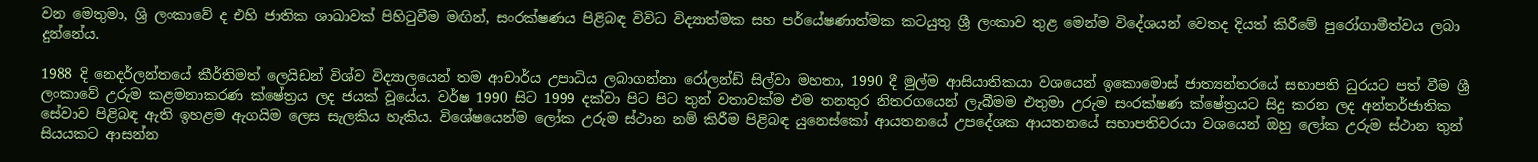වන මෙතුමා, ශ්‍රි ලංකාවේ ද එහි ජාතික ශාඛාවක් පිහිටුවීම මඟින්, සංරක්ෂණය පිළිබඳ විවිධ විද්‍යාත්මක සහ පර්යේෂණාත්මක කටයුතු ශ්‍රී ලංකාව තුළ මෙන්ම විදේශයන් වෙතද දියත් කිරීමේ පුරෝගාමීත්වය ලබා දුන්නේය.

1988 දි නෙදර්ලන්තයේ කීර්තිමත් ලෙයිඩන් විශ්ව විද්‍යාලයෙන් තම ආචාර්ය උපාධිය ලබාගන්නා රෝලන්ඩ් සිල්වා මහතා, 1990 දී මුල්ම ආසියාතිකයා වශයෙන් ඉකොමොස් ජාත්‍යන්තරයේ සභාපති ධුරයට පත් වීම ශ්‍රී ලංකාවේ උරුම කළමනාකරණ ක්ෂේත්‍ර‍ය ලද ජයක් වූයේය. වර්ෂ 1990 සිට 1999 දක්වා පිට පිට තුන් වතාවක්ම එම තනතුර නිතරගයෙන් ලැබීමම එතුමා උරුම සංරක්ෂණ ක්ෂේත්‍රයට සිදු කරන ලද අන්තර්ජාතික සේවාව පිළිබඳ ඇති ඉහළම ඇගයිම ලෙස සැලකිය හැකිය. විශේෂයෙන්ම ලෝක උරුම ස්ථාන නම් කිරීම පිළිබඳ යුනෙස්කෝ ආයතනයේ උපදේශක ආයතනයේ සභාපතිවරයා වශයෙන් ඔහු ලෝක උරුම ස්ථාන තුන් සියයකට ආසන්න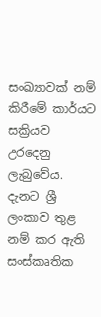සංඛ්‍යාවක් නම් කිරීමේ කාර්යට සක්‍රියව උරදෙනු ලැබුවේය. දැනට ශ්‍රී ලංකාව තුළ නම් කර ඇති සංස්කෘතික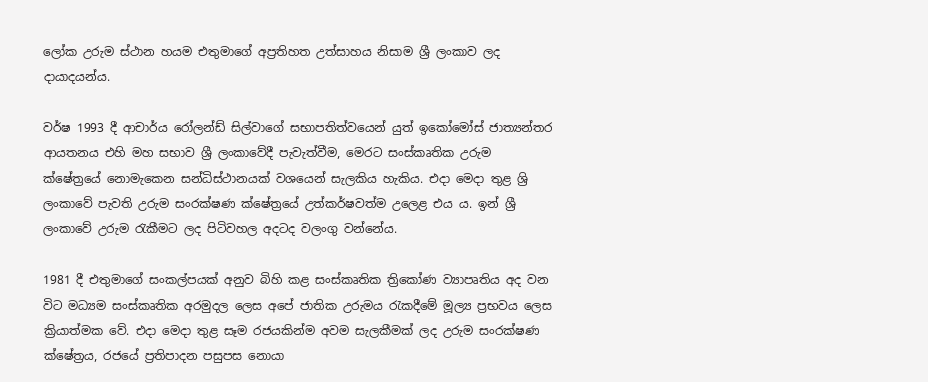ලෝක උරුම ස්ථාන හයම එතුමාගේ අප්‍ර‍තිහත උත්සාහය නිසාම ශ්‍රී ලංකාව ලද දායාදයන්ය.

වර්ෂ 1993 දී ආචාර්ය රෝලන්ඩ් සිල්වාගේ සභාපතිත්වයෙන් යුත් ඉකෝමෝස් ජාත්‍යන්තර ආයතනය එහි මහ සභාව ශ්‍රී ලංකාවේදී පැවැත්වීම, මෙරට සංස්කෘතික උරුම ක්ෂේත්‍රයේ නොමැකෙන සන්ධිස්ථානයක් වශයෙන් සැලකිය හැකිය. එදා මෙදා තුළ ශ්‍රි ලංකාවේ පැවති උරුම සංරක්ෂණ ක්ෂේත්‍රයේ උත්කර්ෂවත්ම උලෙළ එය ය. ඉන් ශ්‍රී‍ ලංකාවේ උරුම රැකීමට ලද පිටිවහල අදටද වලංගු වන්නේය.

1981 දී එතුමාගේ සංකල්පයක් අනුව බිහි කළ සංස්කෘතික ත්‍රිකෝණ ව්‍යාපෘතිය අද වන විට මධ්‍යම සංස්කෘතික අරමුදල ලෙස අපේ ජාතික උරුමය රැකදීමේ මූල්‍ය ප්‍ර‍භවය ලෙස ක්‍රියාත්මක වේ. එදා මෙදා තුළ සෑම රජයකින්ම අවම සැලකීමක් ලද උරුම සංරක්ෂණ ක්ෂේත්‍ර‍ය, රජයේ ප්‍ර‍තිපාදන පසුපස නොයා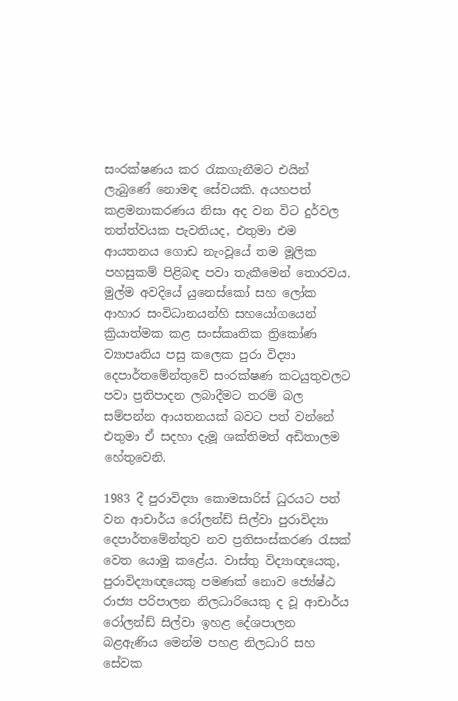සංරක්ෂණය කර රැකගැනීමට එයින් ලැබුණේ නොමඳ සේවයකි. අයහපත් කළමනාකරණය නිසා අද වන විට දුර්වල තත්ත්වයක පැවතියද, එතුමා එම ආයතනය ගොඩ නැංවූයේ තම මූලික පහසුකම් පිළිබඳ පවා තැකීමෙන් තොරවය. මුල්ම අවදියේ යුනෙස්කෝ සහ ලෝක ආහාර සංවිධානයන්හි සහයෝගයෙන් ක්‍රියාත්මක කළ සංස්කෘතික ත්‍රිකෝණ ව්‍යාපෘතිය පසු කලෙක පුරා විද්‍යා දෙපාර්තමේන්තුවේ සංරක්ෂණ කටයුතුවලට පවා ප්‍ර‍තිපාදන ලබාදීමට තරම් බල සම්පන්න ආයතනයක් බවට පත් වන්නේ එතුමා ඒ සදහා දැමූ ශක්තිමත් අඩිතාලම හේතුවෙනි.

1983 දී පුරාවිද්‍යා කොමසාරිස් ධුරයට පත් වන ආචාර්ය රෝලන්ඩ් සිල්වා පුරාවිද්‍යා දෙපාර්තමේන්තුව නව ප්‍ර‍තිසංස්කරණ රැසක් වෙත යොමු කළේය. වාස්තු විද්‍යාඥයෙකු, පුරාවිද්‍යාඥයෙකු පමණක් නොව ජ්‍යේෂ්ඨ රාජ්‍ය පරිපාලන නිලධාරියෙකු ද වූ ආචාර්ය රෝලන්ඩ් සිල්වා ඉහළ දේශපාලන බළඇණිය මෙන්ම පහළ නිලධාරි සහ සේවක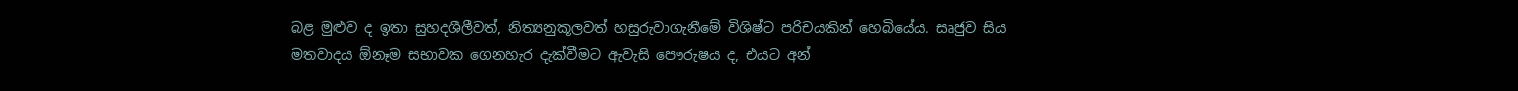බළ මුළුව ද ඉතා සුහදශීලීවත්, නිත්‍යනුකූලවත් හසුරුවාගැනීමේ විශිෂ්ට පරිචයකින් හෙබියේය. සෘජුව සිය මතවාදය ඕනෑම සභාවක ගෙනහැර දැක්වීමට ඇවැසි පෞරුෂය ද, එයට අන්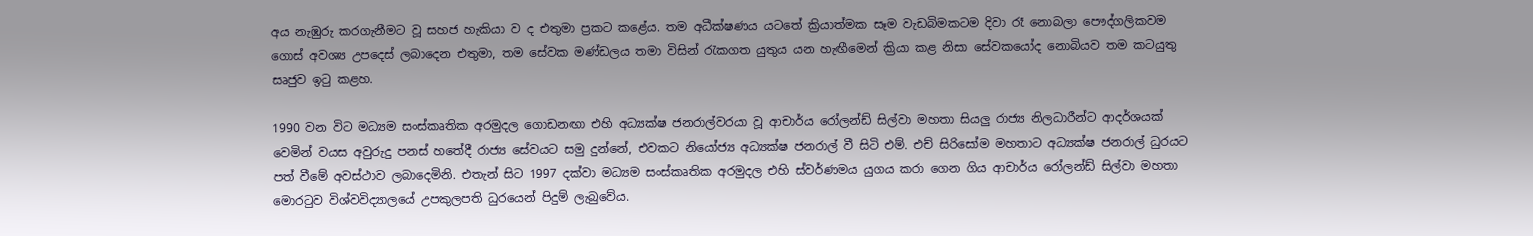අය නැඹුරු කරගැනීමට වූ සහජ හැකියා ව ද එතුමා ප්‍රකට කළේය. තම අධීක්ෂණය යටතේ ක්‍රියාත්මක සෑම වැඩබිමකටම දිවා රෑ නොබලා පෞද්ගලිකවම ගොස් අවශ්‍ය උපදෙස් ලබාදෙන එතුමා, තම සේවක මණ්ඩලය තමා විසින් රැකගත යුතුය යන හැඟීමෙන් ක්‍රියා කළ නිසා සේවකයෝද නොබියව තම කටයුතු සෘජුව ඉටු කළහ.

1990 වන විට මධ්‍යම සංස්කෘතික අරමුදල ගොඩනඟා එහි අධ්‍යක්ෂ ජනරාල්වරයා වූ ආචාර්ය රෝලන්ඩ් සිල්වා මහතා සියලු රාජ්‍ය නිලධාරීන්ට ආදර්ශයක් වෙමින් වයස අවුරුදු පනස් හතේදී රාජ්‍ය සේවයට සමු දුන්නේ, එවකට නියෝජ්‍ය අධ්‍යක්ෂ ජනරාල් වී සිටි එම්. එච් සිරිසෝම මහතාට අධ්‍යක්ෂ ජනරාල් ධුරයට පත් වීමේ අවස්ථාව ලබාදෙමිනි. එතැන් සිට 1997 දක්වා මධ්‍යම සංස්කෘතික අරමුදල එහි ස්වර්ණමය යුගය කරා ගෙන ගිය ආචාර්ය රෝලන්ඩ් සිල්වා මහතා මොරටුව විශ්වවිද්‍යාලයේ උපකුලපති ධුරයෙන් පිදුම් ලැබුවේය.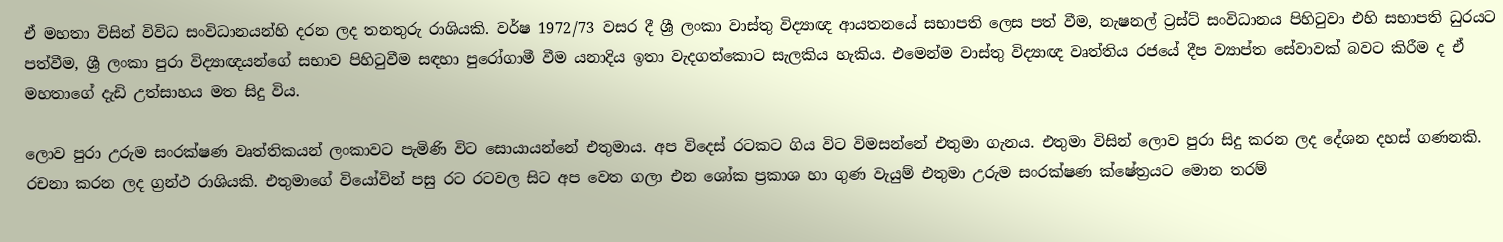ඒ මහතා විසින් විවිධ සංවිධානයන්හි දරන ලද තනතුරු රාශියකි. වර්ෂ 1972/73 වසර දී ශ්‍රී ලංකා වාස්තු විද්‍යාඥ ආයතනයේ සභාපති ලෙස පත් වීම, නැෂනල් ට්‍ර‍ස්ට් සංවිධානය පිහිටුවා එහි සභාපති ධුරයට පත්වීම, ශ්‍රී ලංකා පුරා විද්‍යාඥයන්ගේ සභාව පිහිටුවීම සඳහා පුරෝගාමී වීම යනාදිය ඉතා වැදගත්කොට සැලකිය හැකිය. එමෙන්ම වාස්තු විද්‍යාඥ වෘත්තිය රජයේ දීප ව්‍යාප්ත සේවාවක් බවට කිරීම ද ඒ මහතාගේ දැඩි උත්සාහය මත සිදු විය.

ලොව පුරා උරුම සංරක්ෂණ වෘත්තිකයන් ලංකාවට පැමිණි විට සොයායන්නේ එතුමාය. අප විදෙස් රටකට ගිය විට විමසන්නේ එතුමා ගැනය. එතුමා විසින් ලොව පුරා සිදු කරන ලද දේශන දහස් ගණනකි. රචනා කරන ලද ග්‍රන්ථ රාශියකි. එතුමාගේ වියෝවින් පසු රට රටවල සිට අප වෙත ගලා එන ශෝක ප්‍රකාශ හා ගුණ වැයුම් එතුමා උරුම සංරක්ෂණ ක්ෂේත්‍රයට මොන තරම්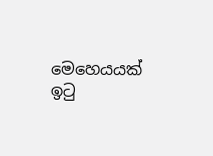මෙහෙයයක් ඉටු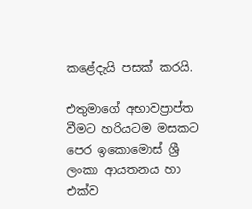කළේදැයි පසක් කරයි.

එතුමාගේ අභාවප්‍රාප්ත වීමට හරියටම මසකට පෙර ඉකොමොස් ශ්‍රී ලංකා ආයතනය හා එක්ව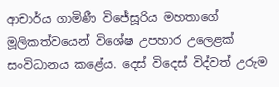ආචාර්ය ගාමිණී විජේසූරිය මහතාගේ මූලිකත්වයෙන් විශේෂ උපහාර උලෙළක් සංවිධානය කළේය. දෙස් විදෙස් විද්වත් උරුම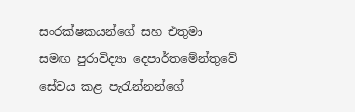සංරක්ෂකයන්ගේ සහ එතුමා සමඟ පුරාවිද්‍යා දෙපාර්තමේන්තුවේ සේවය කළ පැරැන්නන්ගේ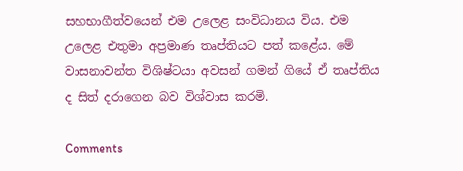සහභාගීත්වයෙන් එම උලෙළ සංවිධානය විය. එම උලෙළ එතුමා අප්‍රමාණ තෘප්තියට පත් කළේය. මේ වාසනාවන්ත විශිෂ්ටයා අවසන් ගමන් ගියේ ඒ තෘප්තිය ද සිත් දරාගෙන බව විශ්වාස කරමි.

Comments